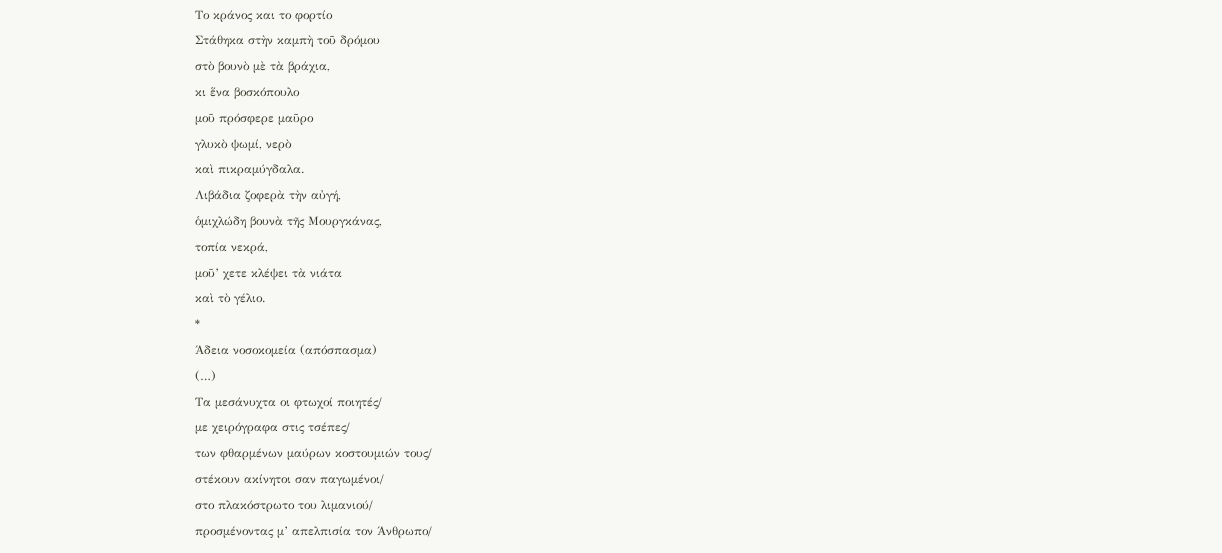Το κράνος και το φορτίο
Στάθηκα στὴν καμπὴ τοῦ δρόμου
στὸ βουνὸ μὲ τὰ βράχια,
κι ἕνα βοσκόπουλο
μοῦ πρόσφερε μαῦρο
γλυκὸ ψωμί, νερὸ
καὶ πικραμύγδαλα.
Λιβάδια ζοφερὰ τὴν αὐγή,
ὁμιχλώδη βουνὰ τῆς Μουργκάνας,
τοπία νεκρά,
μοῦ’ χετε κλέψει τὰ νιάτα
καὶ τὸ γέλιο.
*
Άδεια νοσοκομεία (απόσπασμα)
(…)
Τα μεσάνυχτα οι φτωχοί ποιητές/
με χειρόγραφα στις τσέπες/
των φθαρμένων μαύρων κοστουμιών τους/
στέκουν ακίνητοι σαν παγωμένοι/
στο πλακόστρωτο του λιμανιού/
προσμένοντας μ’ απελπισία τον Άνθρωπο/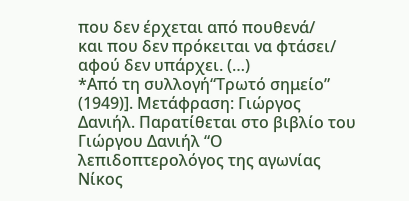που δεν έρχεται από πουθενά/
και που δεν πρόκειται να φτάσει/
αφού δεν υπάρχει. (…)
*Από τη συλλογή“Τρωτό σημείο” (1949)]. Μετάφραση: Γιώργος Δανιήλ. Παρατίθεται στο βιβλίο του Γιώργου Δανιήλ “Ο λεπιδοπτερολόγος της αγωνίας Νίκος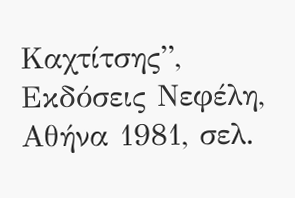Καχτίτσης”, Εκδόσεις Νεφέλη, Αθήνα 1981, σελ.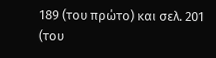189 (του πρώτο) και σελ. 201 (του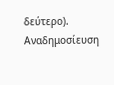δεύτερο). Αναδημοσίευση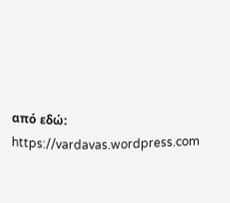από εδώ: https://vardavas.wordpress.com